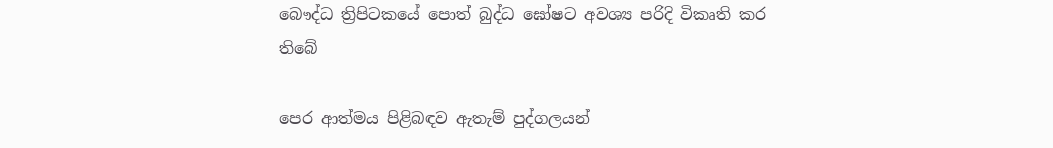බෞද්ධ ත්‍රිපිටකයේ පොත් බුද්ධ ඝෝෂට අවශ්‍ය පරිදි විකෘති කර තිබේ

පෙර ආත්මය පිළිබඳව ඇතැම් පුද්ගලයන්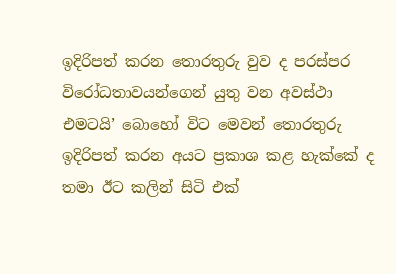ඉදිරිපත් කරන තොරතුරු වුව ද පරස්පර විරෝධතාවයන්ගෙන් යුතු වන අවස්ථා එමටයි’ බොහෝ විට මෙවන් තොරතුරු ඉදිරිපත් කරන අයට ප්‍රකාශ කළ හැක්කේ ද තමා ඊට කලින් සිටි එක්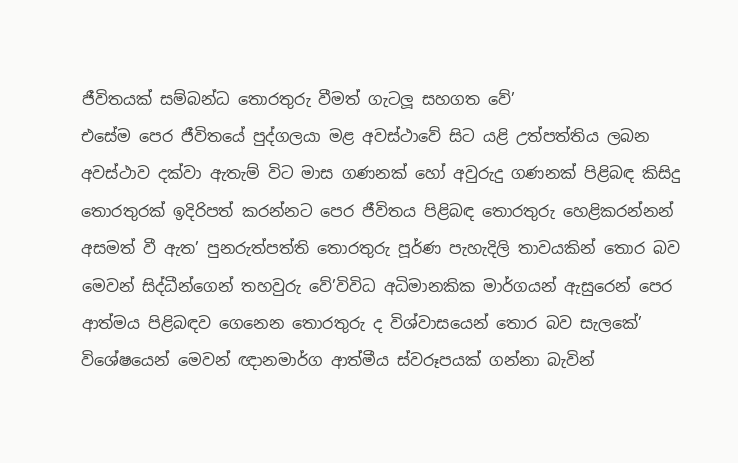ජීවිතයක් සම්බන්ධ තොරතුරු වීමත් ගැටලූ සහගත වේ’
එසේම පෙර ජීවිතයේ පුද්ගලයා මළ අවස්ථාවේ සිට යළි උත්පත්තිය ලබන අවස්ථාව දක්වා ඇතැම් විට මාස ගණනක් හෝ අවුරුදු ගණනක් පිළිබඳ කිසිදු තොරතුරක් ඉදිරිපත් කරන්නට පෙර ජීවිතය පිළිබඳ තොරතුරු හෙළිකරන්නන් අසමත් වී ඇත’ පුනරුත්පත්ති තොරතුරු පූර්ණ පැහැදිලි තාවයකින් තොර බව මෙවන් සිද්ධීන්ගෙන් තහවුරු වේ’විවිධ අධිමානකික මාර්ගයන් ඇසුරෙන් පෙර ආත්මය පිළිබඳව ගෙනෙන තොරතුරු ද විශ්වාසයෙන් තොර බව සැලකේ’ විශේෂයෙන් මෙවන් ඥානමාර්ග ආත්මීය ස්වරූපයක් ගන්නා බැවින්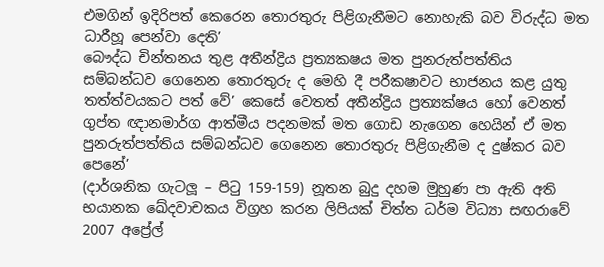එමගින් ඉදිරිපත් කෙරෙන තොරතුරු පිළිගැනීමට නොහැකි බව විරුද්ධ මත ධාරීහූ පෙන්වා දෙති’
බෞද්ධ චින්තනය තුළ අතීන්ද්‍රිය ප්‍රත්‍යක‍ෂය මත පුනරුත්පත්තිය සම්බන්ධව ගෙනෙන තොරතුරු ද මෙහි දී පරීක‍ෂාවට භාජනය කළ යුතු තත්ත්වයකට පත් වේ’ කෙසේ වෙතත් අතීන්ද්‍රිය ප්‍රත්‍යක්ෂය හෝ වෙනත් ගුප්ත ඥානමාර්ග ආත්මීය පදනමක් මත ගොඩ නැගෙන හෙයින් ඒ මත පුනරුත්පත්තිය සම්බන්ධව ගෙනෙන තොරතුරු පිළිගැනීම ද දුෂ්කර බව පෙනේ’
(දාර්ශනික ගැටලූ – පිටු 159-159) නූතන බුදු දහම මුහුණ පා ඇති අති භයානක ඛේදවාචකය විග්‍රහ කරන ලිපියක් චිත්ත ධර්ම විධ්‍යා සඟරාවේ 2007 අප්‍රේල්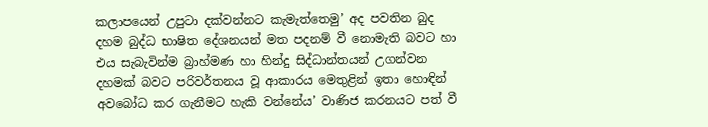කලාපයෙන් උපුටා දක්වන්නට කැමැත්තෙමු’ අද පවතින බුද දහම බුද්ධ භාෂිත දේශනයන් මත පදනම් වී නොමැති බවට හා එය සැබැවින්ම බ්‍රාහ්මණ හා හින්දු සිද්ධාන්තයන් උගන්වන දහමක් බවට පරිවර්තනය වූ ආකාරය මෙතුළින් ඉතා හොඳින් අවබෝධ කර ගැනීමට හැකි වන්නේය’ වාණිජ කරනයට පත් වී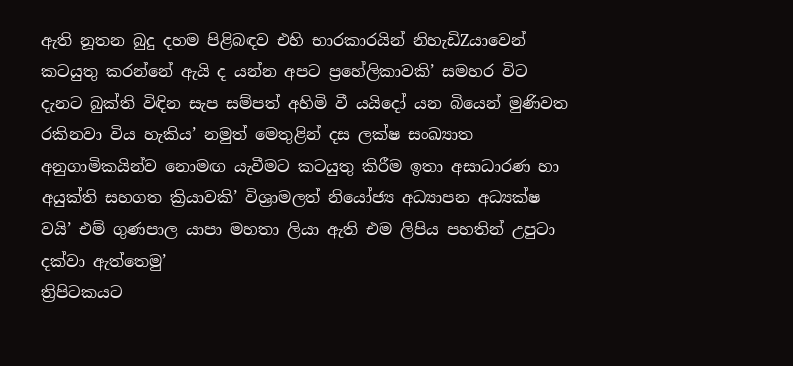ඇති නූතන බුදු දහම පිළිබඳව එහි භාරකාරයින් නිහැඩිZයාවෙන් කටයුතු කරන්නේ ඇයි ද යන්න අපට ප්‍රහේලිකාවකි’ සමහර විට දැනට බුක්ති විඳින සැප සම්පත් අහිමි වී යයිදෝ යන බියෙන් මුණිවත රකිනවා විය හැකිය’ නමුත් මෙතුළින් දස ලක්ෂ සංඛ්‍යාත අනුගාමිකයින්ව නොමඟ යැවීමට කටයුතු කිරීම ඉතා අසාධාරණ හා අයුක්ති සහගත ක්‍රියාවකි’ විශ්‍රාමලත් නියෝජ්‍ය අධ්‍යාපන අධ්‍යක්ෂ වයි’ එම් ගුණපාල යාපා මහතා ලියා ඇති එම ලිපිය පහතින් උපුටා දක්වා ඇත්තෙමු’
ත්‍රිපිටකයට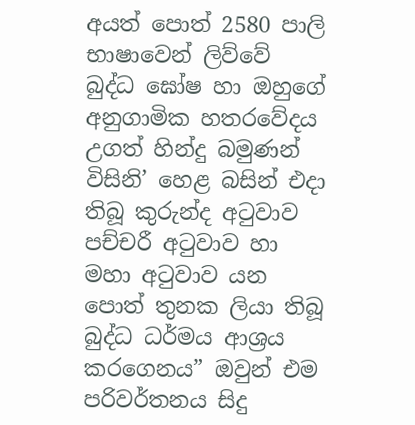අයත් පොත් 2580 පාලි භාෂාවෙන් ලිව්වේ බුද්ධ ඝෝෂ හා ඔහුගේ අනුගාමික හතරවේදය උගත් හින්දු බමුණන් විසිනි’ හෙළ බසින් එදා තිබූ කුරුන්ද අටුවාව පච්චරී අටුවාව හා මහා අටුවාව යන පොත් තුනක ලියා තිබූ බුද්ධ ධර්මය ආශ්‍රය කරගෙනය” ඔවුන් එම පරිවර්තනය සිදු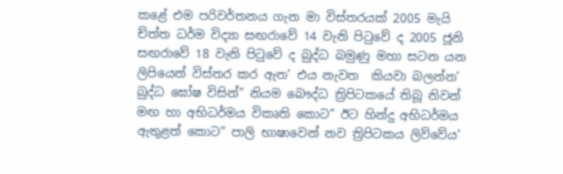කළේ එම පරිවර්තනය ගැන මා විස්තරයක් 2005 මැයි ච්ත්ත ධර්ම විද්‍යා සඟරාවේ 14 වැනි පිටුවේ ද 2005 ජූනි සඟරාවේ 18 වැනි පිටුවේ ද බුද්ධ බමුණු මහා සටන යන ලිපියෙන් විස්තර කර ඇත’ එය නැවත  කියවා බලන්න’
බුද්ධ ඝෝෂ විසින්” නියම බෞද්ධ ත්‍රිපිටකයේ තිබූ නිවන් මඟ හා අභිධර්මය විකෘති කොට” ඊට හින්දු අභිධර්මය ඇතුළත් කොට” පාලි භාෂාවෙන් නව ත්‍රිපිටකය ලිව්වේය’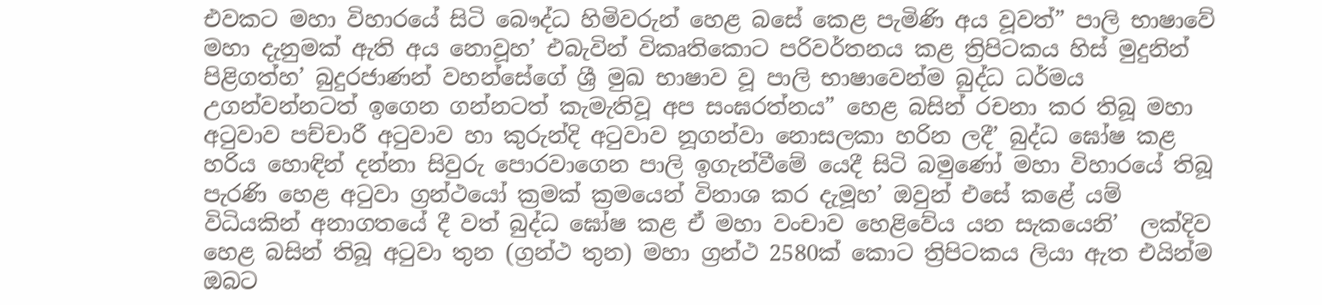එවකට මහා විහාරයේ සිටි බෞද්ධ හිමිවරුන් හෙළ බසේ කෙළ පැමිණි අය වූවත්” පාලි භාෂාවේ මහා දැනුමක් ඇති අය නොවූහ’ එබැවින් විකෘතිකොට පරිවර්තනය කළ ත්‍රිපිටකය හිස් මුදුනින් පිළිගත්හ’ බුදුරජාණන් වහන්සේගේ ශ්‍රී මුඛ භාෂාව වූ පාලි භාෂාවෙන්ම බුද්ධ ධර්මය උගන්වන්නටත් ඉගෙන ගන්නටත් කැමැතිවූ අප සංඝරත්නය” හෙළ බසින් රචනා කර තිබූ මහා අටුවාව පච්චාරී අටුවාව හා කුරුන්දි අටුවාව නූගන්වා නොසලකා හරින ලදී’ බුද්ධ ඝෝෂ කළ හරිය හොඳින් දන්නා සිවුරු පොරවාගෙන පාලි ඉගැන්වීමේ යෙදී සිටි බමුණෝ මහා විහාරයේ තිබූ පැරණි හෙළ අටුවා ග්‍රන්ථයෝ ක්‍රමක් ක්‍රමයෙන් විනාශ කර දැමූහ’ ඔවුන් එසේ කළේ යම් විධියකින් අනාගතයේ දී වත් බුද්ධ ඝෝෂ කළ ඒ මහා වංචාව හෙළිවේය යන සැකයෙනි’  ලක්දිව හෙළ බසින් තිබූ අටුවා තුන (ග්‍රන්ථ තුන) මහා ග්‍රන්ථ 2580ක් කොට ත්‍රිපිටකය ලියා ඇත එයින්ම ඔබට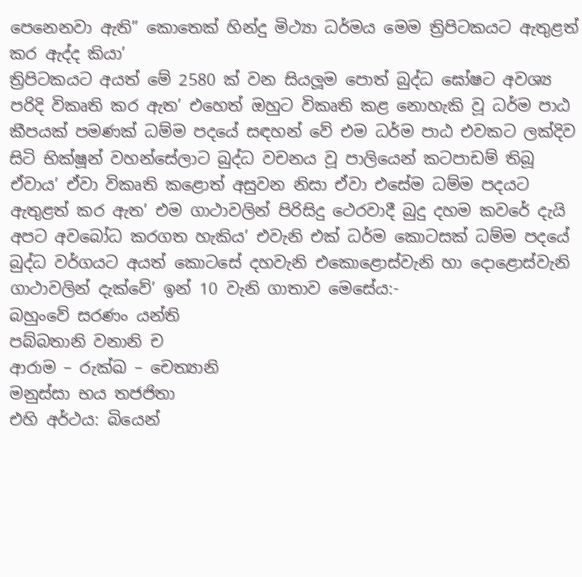පෙනෙනවා ඇති” කොතෙක් හින්දු මිථ්‍යා ධර්මය මෙම ත්‍රිපිටකයට ඇතුළත් කර ඇද්ද කියා’
ත්‍රිපිටකයට අයත් මේ 2580 ක් වන සියලූම පොත් බුද්ධ ඝෝෂට අවශ්‍ය පරිදි විකෘති කර ඇත’ එහෙත් ඔහුට විකෘති කළ නොහැකි වූ ධර්ම පාඨ කීපයක් පමණක් ධම්ම පදයේ සඳහන් වේ එම ධර්ම පාඨ එවකට ලක්දිව සිටි භික්ෂූන් වහන්සේලාට බුද්ධ වචනය වූ පාලියෙන් කටපාඩම් තිබූ ඒවාය’ ඒවා විකෘති කළොත් අසුවන නිසා ඒවා එසේම ධම්ම පදයට ඇතුළත් කර ඇත’ එම ගාථාවලින් පිරිසිදු ථෙරවාදී බුදු දහම කවරේ දැයි අපට අවබෝධ කරගත හැකිය’ එවැනි එක් ධර්ම කොටසක් ධම්ම පදයේ බුද්ධ වර්ගයට අයත් කොටසේ දහවැනි එකොළොස්වැනි හා දොළොස්වැනි ගාථාවලින් දැක්වේ’ ඉන් 10 වැනි ගාතාව මෙසේය:-
බහුංවේ සරණං යන්ති
පබ්බතානි වනානි ච
ආරාම – රුක්ඛ – චෙත්‍යානි
මනුස්සා භය තජජිතා
එහි අර්ථය: බියෙන්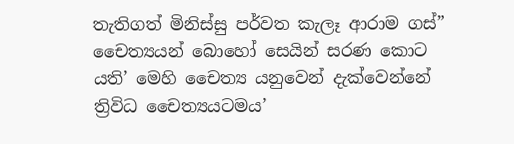තැතිගත් මිනිස්සු පර්වත කැලෑ ආරාම ගස්” චෛත්‍යයන් බොහෝ සෙයින් සරණ කොට යති’ මෙහි චෛත්‍ය යනුවෙන් දැක්වෙන්නේ ත්‍රිවිධ චෛත්‍යයටමය’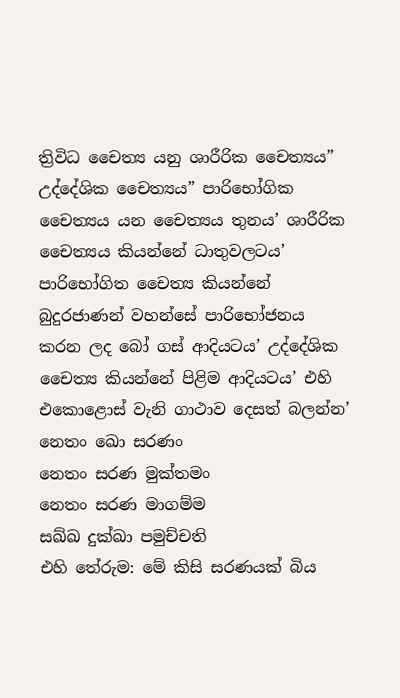ත්‍රිවිධ චෛත්‍ය යනු ශාරීරික චෛත්‍යය” උද්දේශික චෛත්‍යය” පාරිභෝගික චෛත්‍යය යන චෛත්‍යය තුනය’ ශාරීරික චෛත්‍යය කියන්නේ ධාතුවලටය’ පාරිභෝගිත චෛත්‍ය කියන්නේ බුදුරජාණන් වහන්සේ පාරිභෝජනය කරන ලද බෝ ගස් ආදියටය’ උද්දේශික චෛත්‍ය කියන්නේ පිළිම ආදියටය’ එහි එකොළොස් වැනි ගාථාව දෙසත් බලන්න’
නෙතං ඛො සරණං
නෙතං සරණ මුක්තමං
නෙතං සරණ මාගම්ම
සඛ්ඛ දුක්ඛා පමුච්චති
එහි තේරුම: මේ කිසි සරණයක් බිය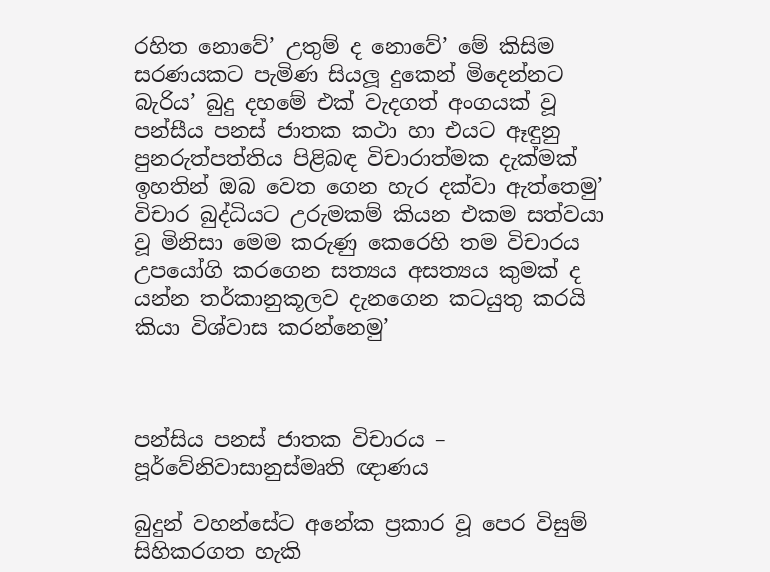රහිත නොවේ’ උතුම් ද නොවේ’ මේ කිසිම සරණයකට පැමිණ සියලූ දුකෙන් මිදෙන්නට බැරිය’ බුදු දහමේ එක් වැදගත් අංගයක් වූ පන්සීය පනස් ජාතක කථා හා එයට ඈඳුනු පුනරුත්පත්තිය පිළිබඳ විචාරාත්මක දැක්මක් ඉහතින් ඔබ වෙත ගෙන හැර දක්වා ඇත්තෙමු’
විචාර බුද්ධියට උරුමකම් කියන එකම සත්වයා වූ මිනිසා මෙම කරුණු කෙරෙහි තම විචාරය උපයෝගි කරගෙන සත්‍යය අසත්‍යය කුමක් ද යන්න තර්කානුකූලව දැනගෙන කටයුතු කරයි කියා විශ්වාස කරන්නෙමු’



පන්සිය පනස් ජාතක විචාරය – පූර්වේනිවාසානුස්මෘති ඥාණය

බුදුන් වහන්සේට අනේක ප්‍රකාර වූ පෙර විසුම් සිහිකරගත හැකි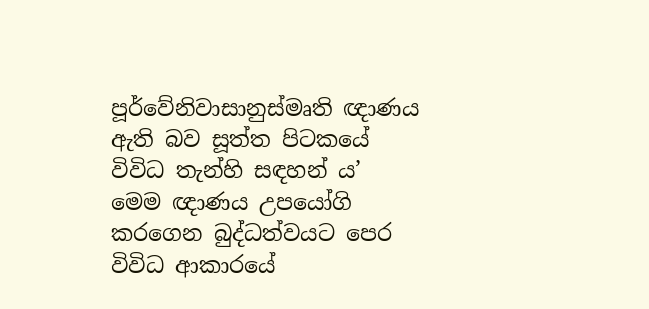පූර්වේනිවාසානුස්මෘති ඥාණය ඇති බව සූත්ත පිටකයේ විවිධ තැන්හි සඳහන් ය’
මෙම ඥාණය උපයෝගි කරගෙන බුද්ධත්වයට පෙර විවිධ ආකාරයේ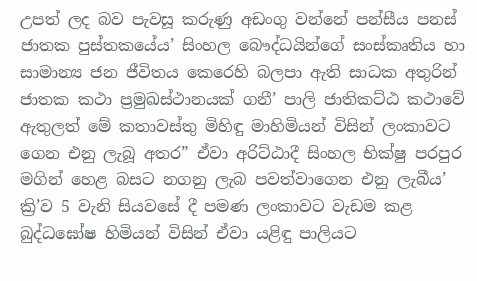උපත් ලද බව පැවසූ කරුණු අඩංගු වන්නේ පන්සීය පනස් ජාතක පුස්තකයේය’ සිංහල බෞද්ධයින්ගේ සංස්කෘතිය හා සාමාන්‍ය ජන ජීවිතය කෙරෙහි බලපා ඇති සාධක අතුරින් ජාතක කථා ප්‍රමුඛස්ථානයක් ගනී’ පාලි ජාතිකට්ඨ කථාවේ ඇතුලත් මේ කතාවස්තු මිහිඳු මාහිමියන් විසින් ලංකාවට ගෙන එනු ලැබූ අතර” ඒවා අරිට්ඨාදී සිංහල භික්ෂු පරපුර මගින් හෙළ බසට නගනු ලැබ පවත්වාගෙන එනු ලැබීය’ ක්‍රි’ව 5 වැනි සියවසේ දී පමණ ලංකාවට වැඩම කළ බුද්ධඝෝෂ හිමියන් විසින් ඒවා යළිඳු පාලියට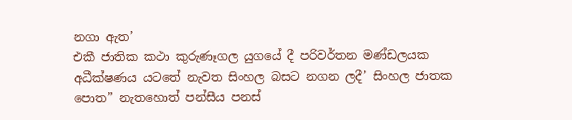නගා ඇත’
එකී ජාතික කථා කුරුණෑගල යුගයේ දී පරිවර්තන මණ්ඩලයක අධීක්ෂණය යටතේ නැවත සිංහල බසට නගන ලදී’ සිංහල ජාතක පොත” නැතහොත් පන්සීය පනස්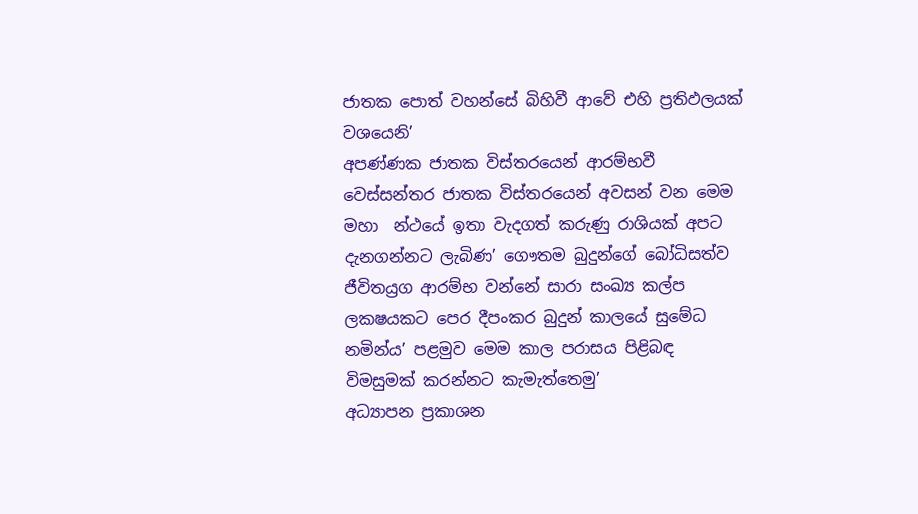ජාතක පොත් වහන්සේ බිහිවී ආවේ එහි ප්‍රතිඵලයක් වශයෙනි’
අපණ්ණක ජාතක විස්තරයෙන් ආරම්භවී වෙස්සන්තර ජාතක විස්තරයෙන් අවසන් වන මෙම මහා  න්ථයේ ඉතා වැදගත් කරුණු රාශියක් අපට දැනගන්නට ලැබිණ’ ගෞතම බුදුන්ගේ බෝධිසත්ව ජීවිතය්‍රග ආරම්භ වන්නේ සාරා සංඛ්‍ය කල්ප ලක‍ෂයකට පෙර දීපංකර බුදුන් කාලයේ සුමේධ නමින්ය’ පළමුව මෙම කාල පරාසය පිළිබඳ විමසුමක් කරන්නට කැමැත්තෙමු’
අධ්‍යාපන ප්‍රකාශන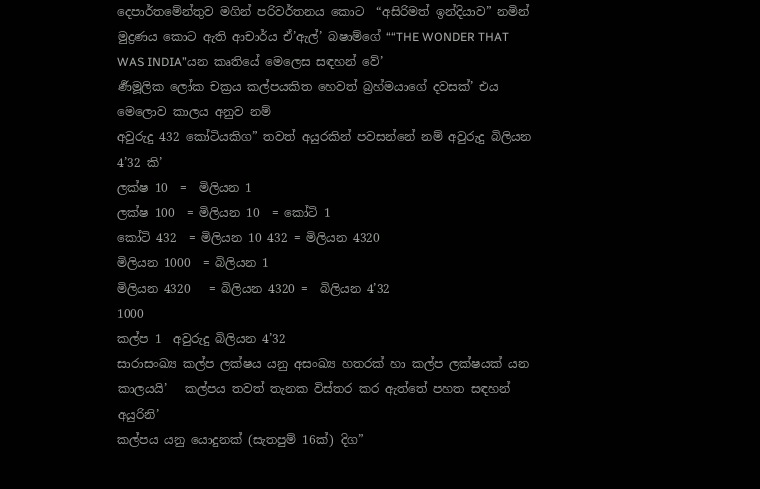දෙපාර්තමේන්තුව මගින් පරිවර්තනය කොට  “අසිරිමත් ඉන්දියාව” නමින් මුද්‍රණය කොට ඇති ආචාර්ය ඒ’ඇල්’ බෂාම්ගේ ““THE WONDER THAT WAS INDIA”යන කෘතියේ මෙලෙස සඳහන් වේ’
ර්‍ණමූලික ලෝක චක්‍රය කල්පයකිත හෙවත් බ්‍රහ්මයාගේ දවසක්’ එය මෙලොව කාලය අනුව නම්
අවුරුදු 432 කෝටියකිග” තවත් අයුරකින් පවසන්නේ නම් අවුරුදු බිලියන 4’32 කි’
ලක්ෂ 10  =  මිලියන 1
ලක්ෂ 100  = මිලියන 10  = කෝටි 1
කෝටි 432  = මිලියන 10 432 = මිලියන 4320
මිලියන 1000  = බිලියන 1
මිලියන 4320   = බිලියන 4320 =  බිලියන 4’32
1000
කල්ප 1  අවුරුදු බිලියන 4’32
සාරාසංඛ්‍ය කල්ප ලක්ෂය යනු අසංඛ්‍ය හතරක් හා කල්ප ලක්ෂයක් යන කාලයයි’   කල්පය තවත් තැනක විස්තර කර ඇත්තේ පහත සඳහන් අයුරිනි’
කල්පය යනු යොදුනක් (සැතපුම් 16ක්) දිග”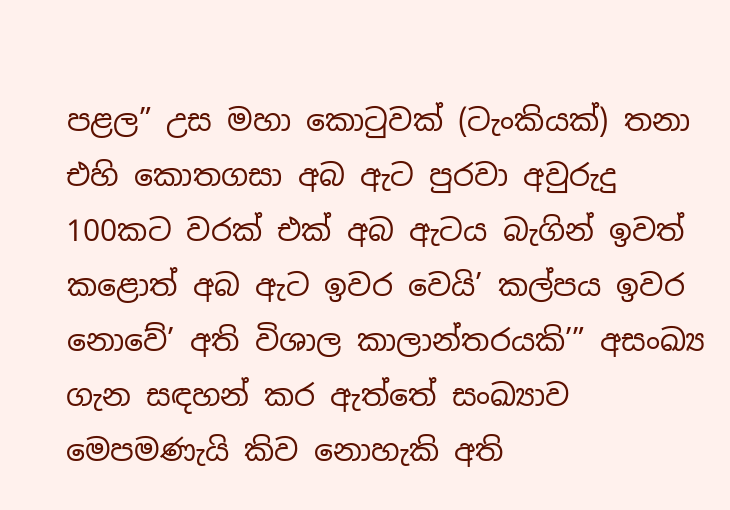පළල” උස මහා කොටුවක් (ටැංකියක්) තනා එහි කොතගසා අබ ඇට පුරවා අවුරුදු 100කට වරක් එක් අබ ඇටය බැගින් ඉවත් කළොත් අබ ඇට ඉවර වෙයි’ කල්පය ඉවර නොවේ’ අති විශාල කාලාන්තරයකි’” අසංඛ්‍ය ගැන සඳහන් කර ඇත්තේ සංඛ්‍යාව මෙපමණැයි කිව නොහැකි අති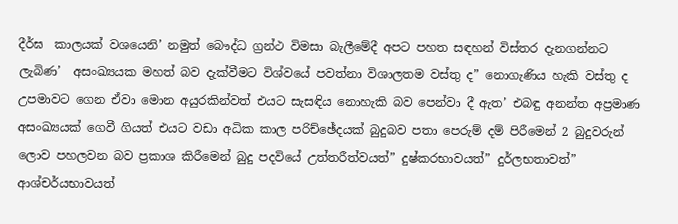දීර්ඝ  කාලයක් වශයෙනි’ නමුත් බෞද්ධ ග්‍රන්ථ විමසා බැලීමේදී අපට පහත සඳහන් විස්තර දැනගන්නට ලැබිණ’  අසංඛ්‍යයක මහත් බව දැක්වීමට විශ්වයේ පවත්නා විශාලතම වස්තු ද” නොගැණිය හැකි වස්තු ද උපමාවට ගෙන ඒවා මොන අයුරකින්වත් එයට සැසඳිය නොහැකි බව පෙන්වා දී ඇත’ එබඳු අනන්ත අප්‍රමාණ අසංඛ්‍යයක් ගෙවී ගියත් එයට වඩා අධික කාල පරිච්ඡේදයක් බුදුබව පතා පෙරුම් දම් පිරීමෙන් 2 බුදුවරුන් ලොව පහලවන බව ප්‍රකාශ කිරීමෙන් බුදු පදවියේ උත්තරීත්වයත්” දුෂ්කරභාවයත්” දුර්ලභතාවත්” ආශ්චර්යභාවයත්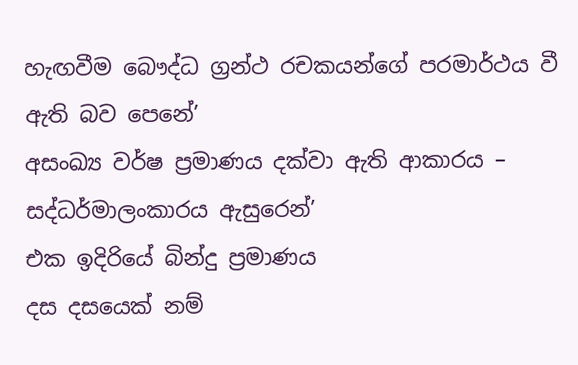හැඟවීම බෞද්ධ ග්‍රන්ථ රචකයන්ගේ පරමාර්ථය වී ඇති බව පෙනේ’
අසංඛ්‍ය වර්ෂ ප්‍රමාණය දක්වා ඇති ආකාරය – සද්ධර්මාලංකාරය ඇසුරෙන්’
එක ඉදිරියේ බින්දු ප්‍රමාණය
දස දසයෙක් නම්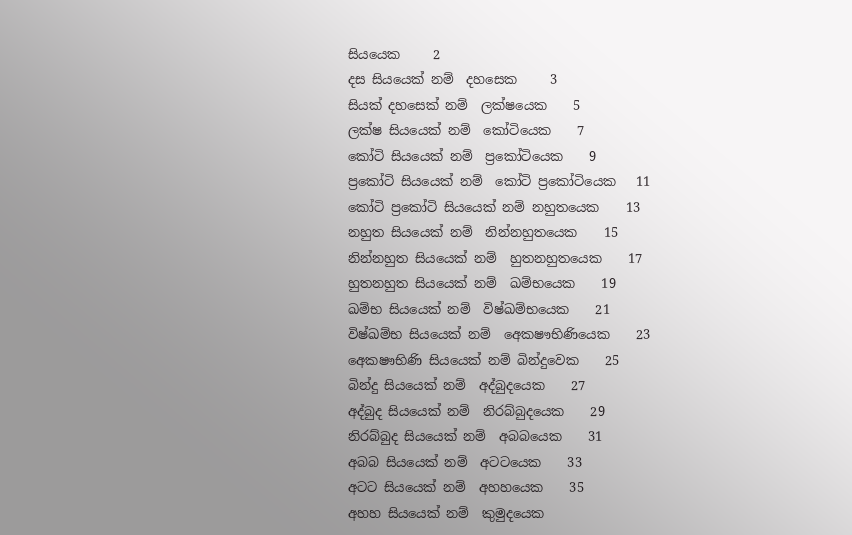සියයෙක     2
දස සියයෙක් නම්  දහසෙක     3
සියක් දහසෙක් නම්  ලක්ෂයෙක    5
ලක්ෂ සියයෙක් නම්  කෝටියෙක    7
කෝටි සියයෙක් නම්  ප්‍රකෝටියෙක    9
ප්‍රකෝටි සියයෙක් නම්  කෝටි ප්‍රකෝටියෙක   11
කෝටි ප්‍රකෝටි සියයෙක් නම් නහුතයෙක    13
නහුත සියයෙක් නම්  නින්නහුතයෙක    15
නින්නහුත සියයෙක් නම්  හුතනහුතයෙක    17
හුතනහුත සියයෙක් නම්  ඛම්භයෙක    19
ඛම්භ සියයෙක් නම්  විෂ්ඛම්භයෙක    21
විෂ්ඛම්භ සියයෙක් නම්  අෙක‍ෂෟභිණියෙක    23
අෙක‍ෂෟභිණි සියයෙක් නම් බින්දුවෙක    25
බින්දු සියයෙක් නම්  අද්බුදයෙක    27
අද්බුද සියයෙක් නම්  නිරබ්බුදයෙක    29
නිරබ්බුද සියයෙක් නම්  අබබයෙක    31
අබබ සියයෙක් නම්  අටටයෙක    33
අටට සියයෙක් නම්  අහහයෙක    35
අහහ සියයෙක් නම්  කුමුදයෙක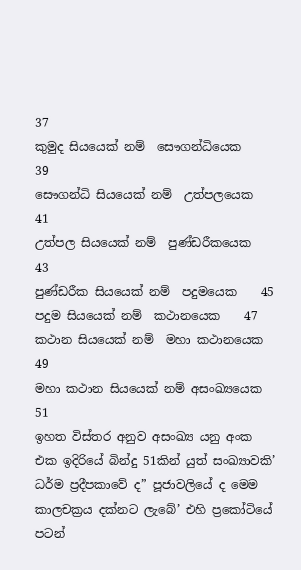37
කුමුද සියයෙක් නම්  සෞගන්ධියෙක     39
සෞගන්ධි සියයෙක් නම්  උත්පලයෙක    41
උත්පල සියයෙක් නම්  පුණ්ඩරීකයෙක    43
පුණ්ඩරීක සියයෙක් නම්  පදුමයෙක    45
පදුම සියයෙක් නම්  කථානයෙක    47
කථාන සියයෙක් නම්  මහා කථානයෙක   49
මහා කථාන සියයෙක් නම් අසංඛ්‍යයෙක    51
ඉහත විස්තර අනුව අසංඛ්‍ය යනු අංක එක ඉදිරියේ බින්දු 51කින් යුත් සංඛ්‍යාවකි’ ධර්ම ප්‍රදීපකාවේ ද” පූජාවලියේ ද මෙම කාලචක්‍රය දක්නට ලැබේ’ එහි ප්‍රකෝටියේ පටන්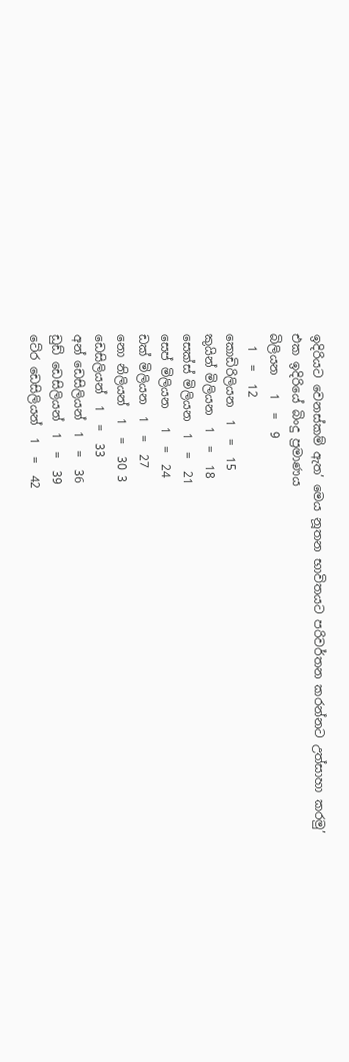ඉදිරියට වෙනස්කම් ඇත’ මෙය නූතන භාවිතයට පරිවර්තන කරන්නට උත්සාහා කරමු’
එක ඉදිරියේ බිංදු ප්‍රමාණය
බිලියන   1  =  9
  1  =  12
කොඩිරිලියන  1  =  15
කුයින් මිලියන  1  =  18
සෙක්ස් මිලියන  1  =  21
සෙප් මිලියන   1  =  24
ඩක් මිලියන  1  =  27
නො නිලියන්  1  =  30 3
ඩෙසිලියන්  1  =  33
අන් ඩෙසිලියන්  1  =  36
ඩුඩ් ඩෙසිලියන්  1  =  39
ටේ‍ර ඩෙසිලියන්  1  =  42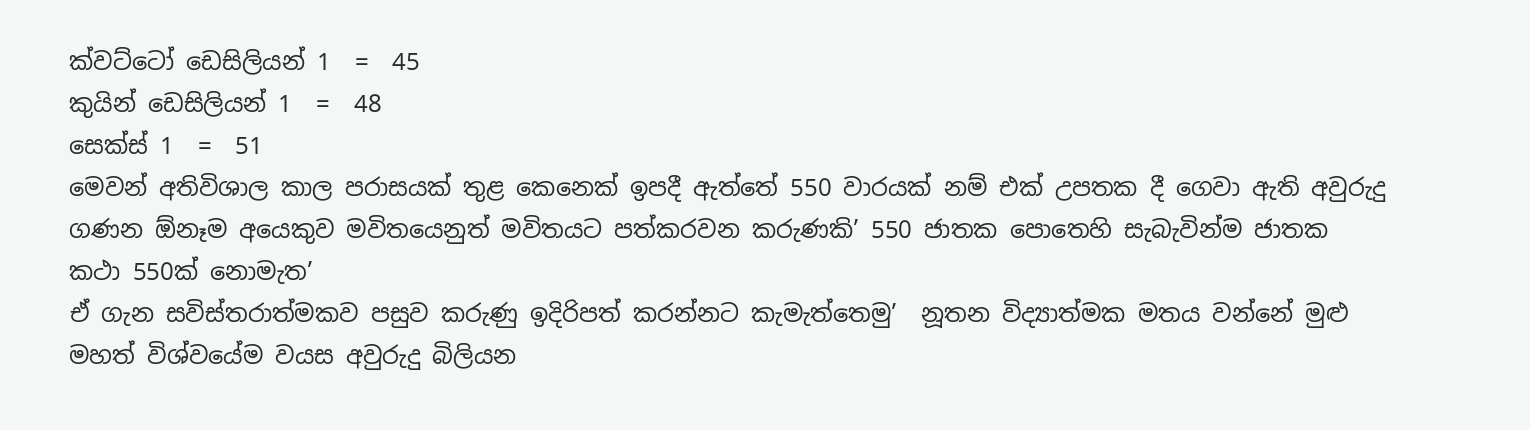ක්වට්ටෝ ඩෙසිලියන් 1  =  45
කුයින් ඩෙසිලියන් 1  =  48
සෙක්ස් 1  =  51
මෙවන් අතිවිශාල කාල පරාසයක් තුළ කෙනෙක් ඉපදී ඇත්තේ 550 වාරයක් නම් එක් උපතක දී ගෙවා ඇති අවුරුදු ගණන ඕනෑම අයෙකුව මවිතයෙනුත් මවිතයට පත්කරවන කරුණකි’ 550 ජාතක පොතෙහි සැබැවින්ම ජාතක කථා 550ක් නොමැත’
ඒ ගැන සවිස්තරාත්මකව පසුව කරුණු ඉදිරිපත් කරන්නට කැමැත්තෙමු’  නූතන විද්‍යාත්මක මතය වන්නේ මුළු මහත් විශ්වයේම වයස අවුරුදු බිලියන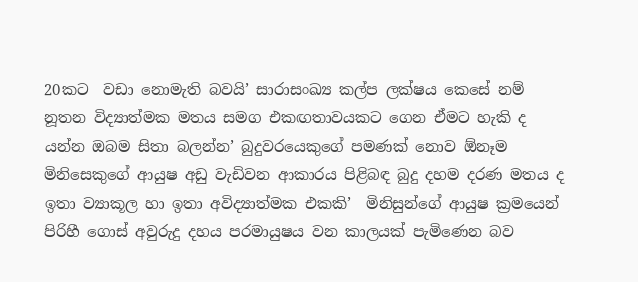20කට  වඩා නොමැති බවයි’ සාරාසංඛ්‍ය කල්ප ලක්ෂය කෙසේ නම් නූතන විද්‍යාත්මක මතය සමග එකඟතාවයකට ගෙන ඒමට හැකි ද යන්න ඔබම සිතා බලන්න’ බුදුවරයෙකුගේ පමණක් නොව ඕනෑම මිනිසෙකුගේ ආයුෂ අඩු වැඩිවන ආකාරය පිළිබඳ බුදු දහම දරණ මතය ද ඉතා ව්‍යාකූල හා ඉතා අවිද්‍යාත්මක එකකි’  මිනිසුන්ගේ ආයුෂ ක්‍රමයෙන් පිරිහී ගොස් අවුරුදු දහය පරමායුෂය වන කාලයක් පැමිණෙන බව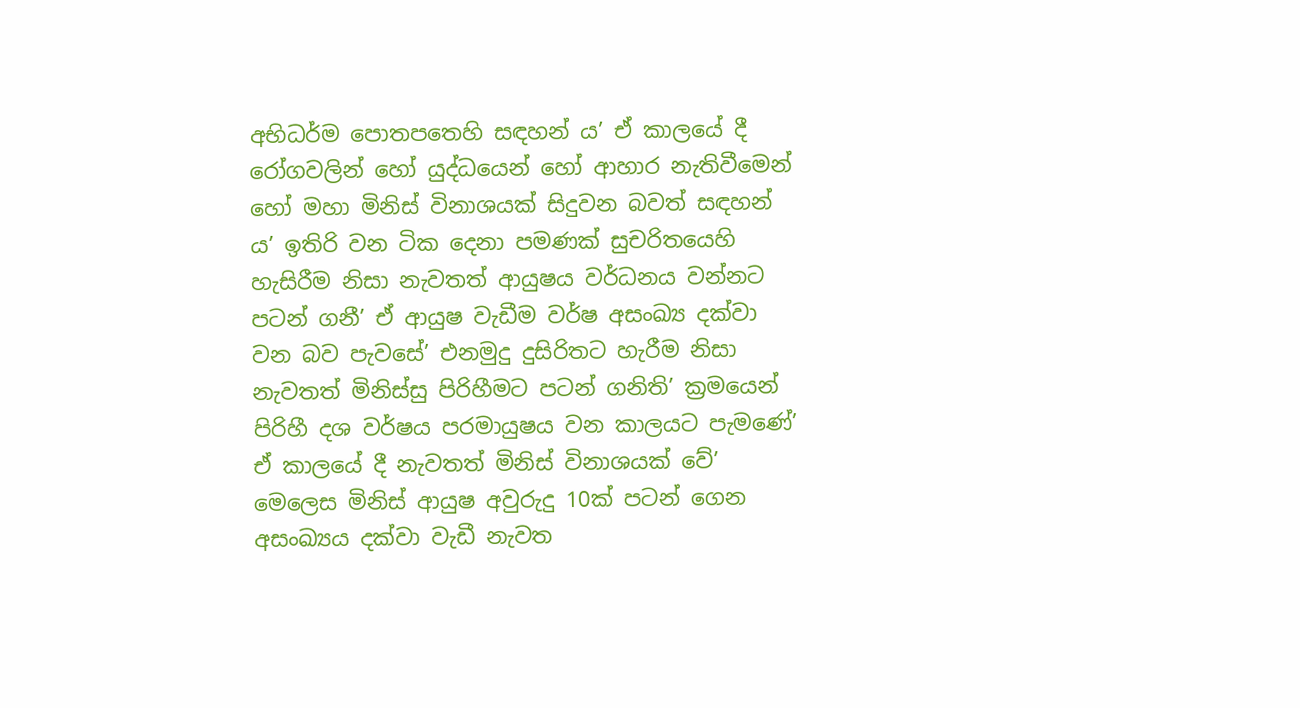අභිධර්ම පොතපතෙහි සඳහන් ය’ ඒ කාලයේ දී රෝගවලින් හෝ යුද්ධයෙන් හෝ ආහාර නැතිවීමෙන් හෝ මහා මිනිස් විනාශයක් සිදුවන බවත් සඳහන් ය’ ඉතිරි වන ටික දෙනා පමණක් සුචරිතයෙහි හැසිරීම නිසා නැවතත් ආයුෂය වර්ධනය වන්නට පටන් ගනී’ ඒ ආයුෂ වැඩීම වර්ෂ අසංඛ්‍ය දක්වා වන බව පැවසේ’ එනමුදු දුසිරිතට හැරීම නිසා නැවතත් මිනිස්සු පිරිහීමට පටන් ගනිති’ ක්‍රමයෙන් පිරිහී දශ වර්ෂය පරමායුෂය වන කාලයට පැමණේ’ ඒ කාලයේ දී නැවතත් මිනිස් විනාශයක් වේ’
මෙලෙස මිනිස් ආයුෂ අවුරුදු 10ක් පටන් ගෙන අසංඛ්‍යය දක්වා වැඩී නැවත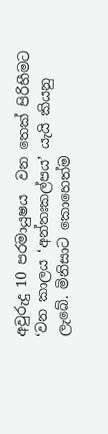අවුරුදු 10 පරමායුෂය  වන තෙක් පිරිහීමට   ‘වන කාලය ‘අන්තඃකල්පය’ යැයි කියනු ලැබේ. මිනිසාට කොහෙත්ම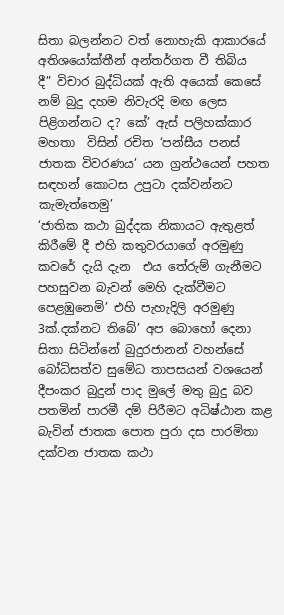සිතා බලන්නට වත් නොහැකි ආකාරයේ අතිශයෝක්තීන් අන්තර්ගත වී තිබිය
දී” විචාර බුද්ධියක් ඇති අයෙක් කෙසේ නම් බුදු දහම නිවැරදි මඟ ලෙස පිළිගන්නට ද? කේ’ ඇස් පලිහක්කාර මහතා  විසින් රචිත ‘පන්සීය පනස් ජාතක විවරණය’ යන ග්‍රන්ථයෙන් පහත සඳහන් කොටස උපුටා දක්වන්නට කැමැත්තෙමු’
‘ජාතික කථා ඛුද්දක නිකායට ඇතුළත් කිරීමේ දී එහි කතුවරයාගේ අරමුණු කවරේ දැයි දැන  එය තේරුම් ගැනීමට පහසුවන බැවන් මෙහි දැක්වීමට පෙළඹුනෙමි’ එහි පැහැදිලි අරමුණු 3ක්.දක්නට තිබේ’ අප බොහෝ දෙනා සිතා සිටින්නේ බුදුරජානන් වහන්සේ බෝධිසත්ව සුමේධ තාපසයන් වශයෙන් දීපංකර බුදුන් පාද මුලේ මතු බුදු බව පතමින් පාරමී දම් පිරීමට අධිෂ්ඨාන කළ බැවින් ජාතක පොත පුරා දස පාරමිතා දක්වන ජාතක කථා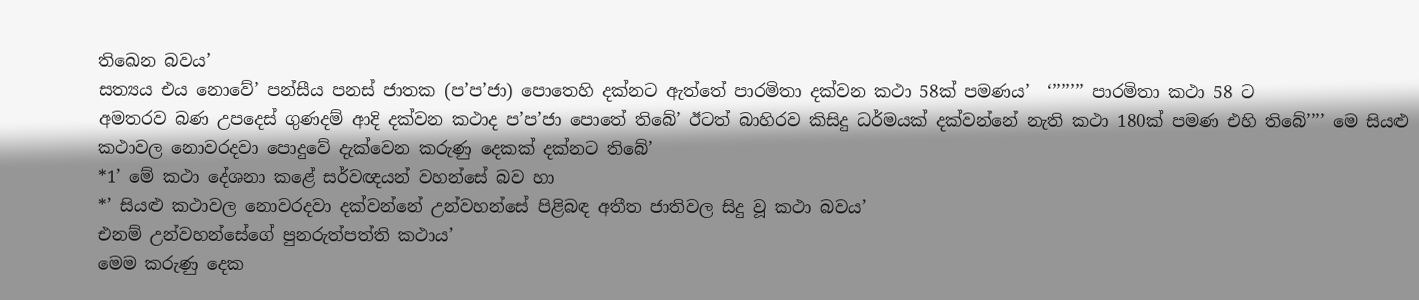තිඛෙන බවය’
සත්‍යය එය නොවේ’ පන්සීය පනස් ජාතක (ප’ප’ජා) පොතෙහි දක්නට ඇත්තේ පාරමිතා දක්වන කථා 58ක් පමණය’  ‘’’’’’’’ පාරමිතා කථා 58 ට
අමතරව බණ උපදෙස් ගුණදම් ආදි දක්වන කථාද ප’ප’ජා පොතේ තිබේ’ ඊටත් බාහිරව කිසිදු ධර්මයක් දක්වන්නේ නැති කථා 180ක් පමණ එහි තිබේ’’’’ මෙ සියළු කථාවල නොවරදවා පොදුවේ දැක්වෙන කරුණු දෙකක් දක්නට තිබේ’
*1’ මේ කථා දේශනා කළේ සර්වඥයන් වහන්සේ බව හා
*’ සියළු කථාවල නොවරදවා දක්වන්නේ උන්වහන්සේ පිළිබඳ අතීත ජාතිවල සිදු වූ කථා බවය’
එනම් උන්වහන්සේගේ පුනරුත්පත්ති කථාය’
මෙම කරුණු දෙක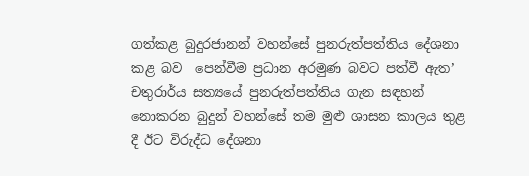ගත්කළ බුදුරජානන් වහන්සේ පුනරුත්පත්තිය දේශනා කළ බව  පෙන්වීම ප්‍රධාන අරමුණ බවට පත්වී ඇත’ චතුරාර්ය සත්‍යයේ පුනරුත්පත්තිය ගැන සඳහන් නොකරන බුදුන් වහන්සේ තම මුළු ශාසන කාලය තුළ දී ඊට විරුද්ධ දේශනා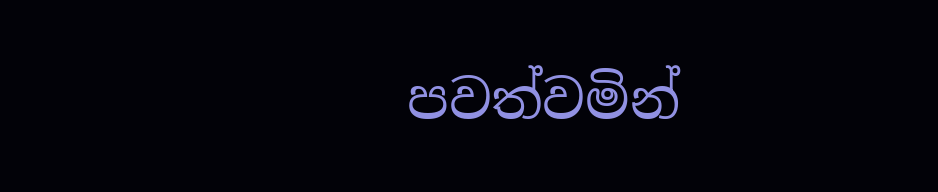පවත්වමින්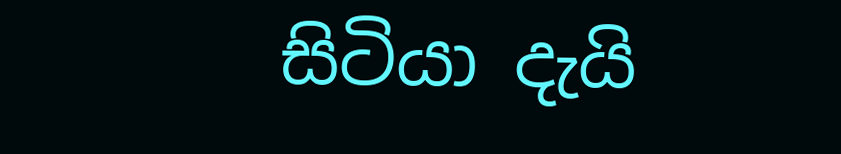සිටියා දැයි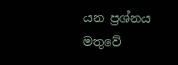යන ප්‍රශ්නය මතුවේ